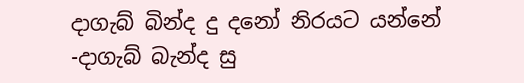දාගැබ් බින්ද දු දනෝ නිරයට යන්නේ -දාගැබ් බැන්ද සු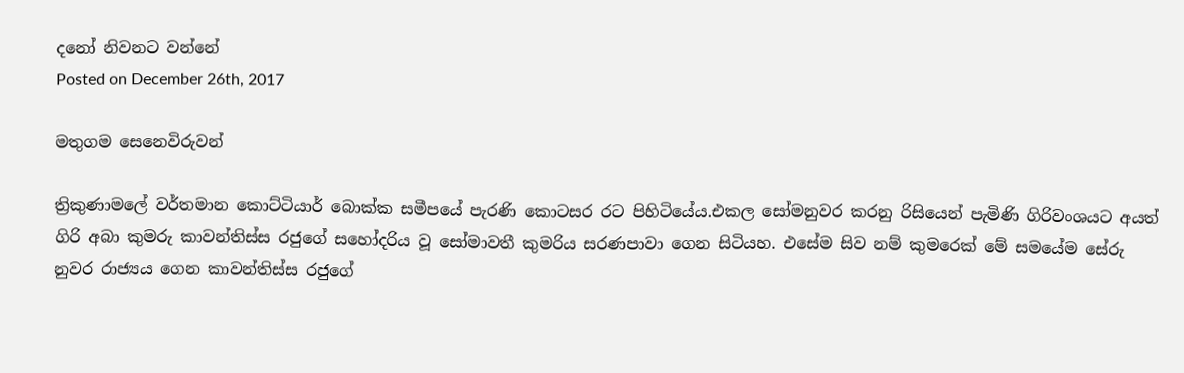දනෝ නිවනට වන්නේ
Posted on December 26th, 2017

මතුගම සෙනෙවිරුවන්

ත්‍රිකුණාමලේ වර්තමාන කොට්ටියාර් බොක්ක සමීපයේ පැරණි කොටසර රට පිහිටියේය.එකල සෝමනුවර කරනු රිසියෙන් පැමිණි ගිරිවංශයට අයත් ගිරි අබා කුමරු කාවන්තිස්ස රජුගේ සහෝදරිය වූ සෝමාවතී කුමරිය සරණපාවා ගෙන සිටියහ. එසේම සිව නම් කුමරෙක් මේ සමයේම සේරු නුවර රාජ්‍යය ගෙන කාවන්තිස්ස රජුගේ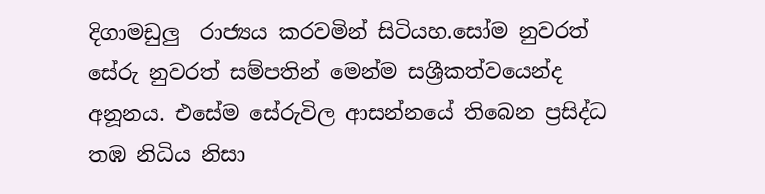දිගාමඩුලු  රාජ්‍යය කරවමින් සිටියහ.සෝම නුවරත් සේරු නුවරත් සම්පතින් මෙන්ම සශ්‍රීකත්වයෙන්ද අනූනය. එසේම සේරුවිල ආසන්නයේ තිබෙන ප්‍රසිද්ධ තඹ නිධිය නිසා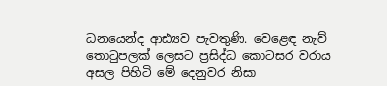ධනයෙන්ද ආඪ්‍යව පැවතුණි. වෙළෙඳ නැව් තොටුපලක් ලෙසට ප්‍රසිද්ධ කොටසර වරාය අසල පිහිටි මේ දෙනුවර නිසා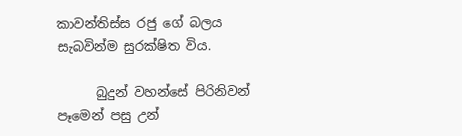කාවන්තිස්ස රජු ගේ බලය සැබවින්ම සුරක්ෂිත විය.

      බුදුන් වහන්සේ පිරිනිවන් පෑමෙන් පසු උන්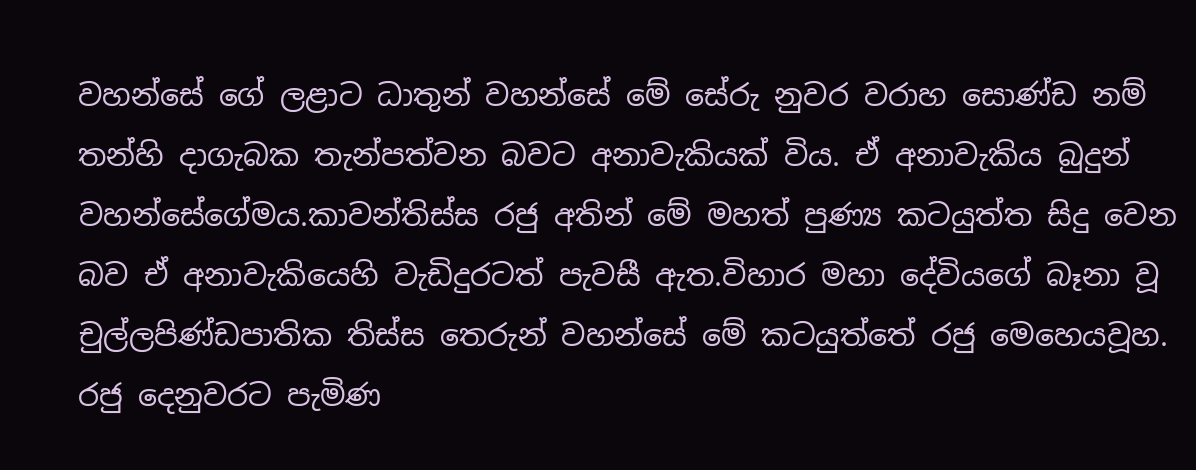වහන්සේ ගේ ලළාට ධාතුන් වහන්සේ මේ සේරු නුවර වරාහ සොණ්ඩ නම් තන්හි දාගැබක තැන්පත්වන බවට අනාවැකියක් විය. ඒ අනාවැකිය බුදුන් වහන්සේගේමය.කාවන්තිස්ස රජු අතින් මේ මහත් පුණ්‍ය කටයුත්ත සිදු වෙන බව ඒ අනාවැකියෙහි වැඩිදුරටත් පැවසී ඇත.විහාර මහා දේවියගේ බෑනා වූ චුල්ලපිණ්ඩපාතික තිස්ස තෙරුන් වහන්සේ මේ කටයුත්තේ රජු මෙහෙයවූහ. රජු දෙනුවරට පැමිණ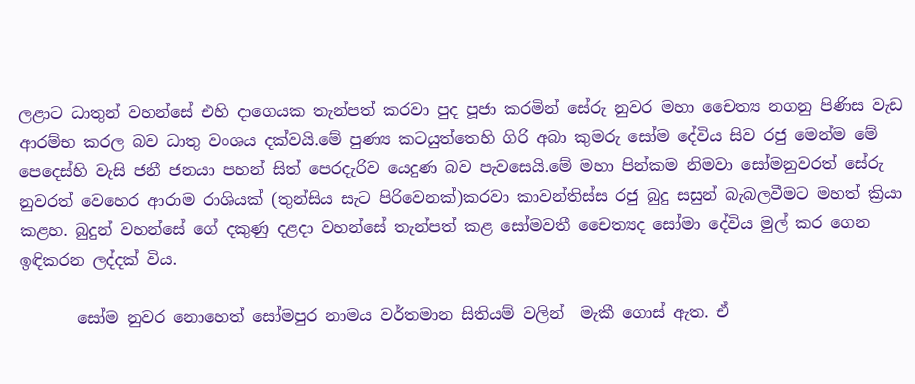ලළාට ධාතුන් වහන්සේ එහි දාගෙයක තැන්පත් කරවා පුද පූජා කරමින් සේරු නුවර මහා චෛත්‍ය නගනු පිණිස වැඩ ආරම්භ කරල බව ධාතු වංශය දක්වයි.මේ පුණ්‍ය කටයුත්තෙහි ගිරි අබා කුමරු සෝම දේවිය සිව රජු මෙන්ම මේ පෙදෙස්හි වැසි ජනී ජනයා පහන් සිත් පෙරදැරිව යෙදුණ බව පැවසෙයි.මේ මහා පින්කම නිමවා සෝමනුවරත් සේරු නුවරත් වෙහෙර ආරාම රාශියක් (තුන්සිය සැට පිරිවෙනක්)කරවා කාවන්තිස්ස රජු බුදු සසුන් බැබලවීමට මහත් ක්‍රියා කළහ. බුදුන් වහන්සේ ගේ දකුණු දළදා වහන්සේ තැන්පත් කළ සෝමවතී චෛත්‍යද සෝමා දේවිය මුල් කර ගෙන ඉඳිකරන ලද්දක් විය.

       සෝම නුවර නොහෙත් සෝමපුර නාමය වර්තමාන සිතියම් වලින්  මැකී ගොස් ඇත. ඒ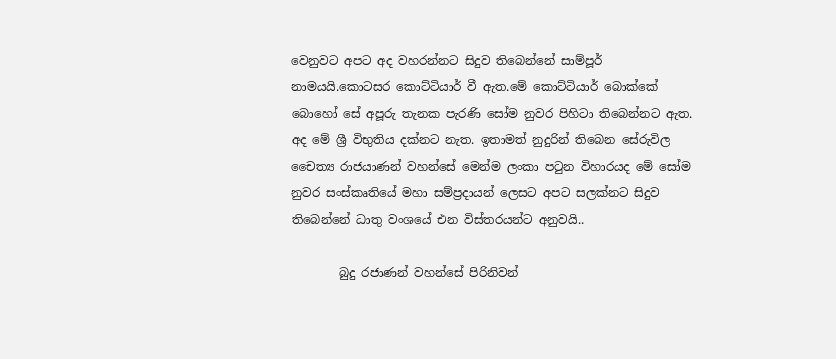වෙනුවට අපට අද වහරන්නට සිදුව තිබෙන්නේ සාම්පූර් නාමයයි.කොටසර කොට්ටියාර් වී ඇත.මේ කොට්ටියාර් බොක්කේ බොහෝ සේ අපූරු තැනක පැරණි සෝම නුවර පිහිටා තිබෙන්නට ඇත. අද මේ ශ්‍රී විභුතිය දක්නට නැත. ඉතාමත් නුදුරින් තිබෙන සේරුවිල චෛත්‍ය රාජයාණන් වහන්සේ මෙන්ම ලංකා පටුන විහාරයද මේ සෝම නුවර සංස්කෘතියේ මහා සම්ප්‍රදායන් ලෙසට අපට සලක්නට සිදුව තිබෙන්නේ ධාතු වංශයේ එන විස්තරයන්ට අනුවයි..

        බුදු රජාණන් වහන්සේ පිරිනිවන්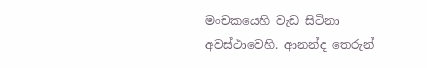මංචකයෙහි වැඩ සිටිනා අවස්ථාවෙහි. ආනන්ද තෙරුන්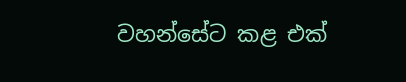වහන්සේට කළ එක්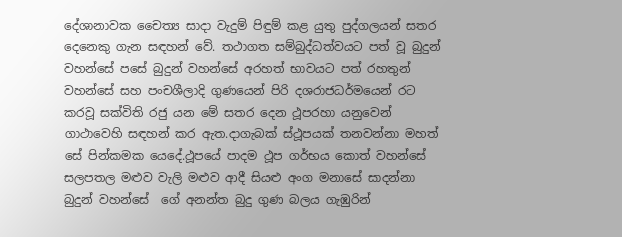දේශානාවක චෛත්‍ය සාදා වැදුම් පිඳුම් කළ යුතු පුද්ගලයන් සතර දෙනෙකු ගැන සඳහන් වේ. තථාගත සම්බුද්ධත්වයට පත් වූ බුදුන් වහන්සේ පසේ බුදුන් වහන්සේ අරහත් භාවයට පත් රහතුන් වහන්සේ සහ පංචශීලාදි ගුණයෙන් පිරි දශරාජධර්මයෙන් රට කරවූ සක්විති රජු යන මේ සතර දෙන ථූපරහා යනුවෙන් ගාථාවෙහි සඳහන් කර ඇත.දාගැබක් ස්ථූපයක් තනවන්නා මහත් සේ පින්කමක යෙදේ.ථූපයේ පාදම ථූප ගර්භය කොත් වහන්සේ  සලපතල මළුව වැලි මළුව ආදී සියළු අංග මනාසේ සාදන්නා බුදුන් වහන්සේ  ගේ අනන්ත බුදු ගුණ බලය ගැඹුරින්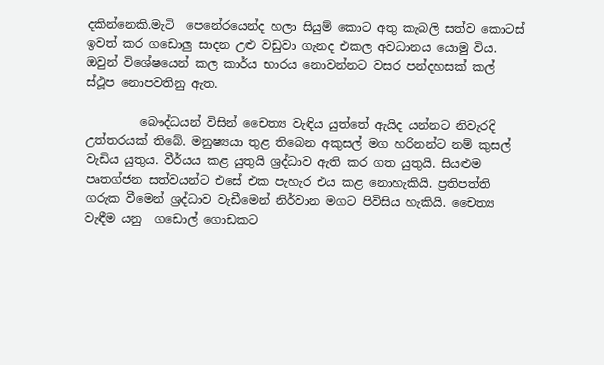දකින්නෙකි.මැටි  පෙනේරයෙන්ද හලා සියුම් කොට අතු කැබලි සත්ව කොටස් ඉවත් කර ගඩොලු සාදන උළු වඩුවා ගැනද එකල අවධානය යොමු විය. ඔවුන් විශේෂයෙන් කල කාර්ය භාරය නොවන්නට වසර පන්දහසක් කල් ස්ථූප නොපවතිනු ඇත.

         බෞද්ධයන් විසින් චෛත්‍ය වැඳිය යුත්තේ ඇයිද යන්නට නිවැරදි උත්තරයක් තිබේ. මනුෂ්‍යයා තුළ තිබෙන අකුසල් මග හරිනන්ට නම් කුසල් වැඩිය යුතුය. වීර්යය කළ යුතුයි ශ්‍රද්ධාව ඇති කර ගත යුතුයි. සියළුම පෘතග්ජන සත්වයන්ට එසේ එක පැහැර එය කළ නොහැකියි. ප්‍රතිපත්ති ගරුක වීමෙන් ශ්‍රද්ධාව වැඩීමෙන් නිර්වාන මගට පිවිසිය හැකියි. චෛත්‍ය වැඳීම යනු  ගඩොල් ගොඩකට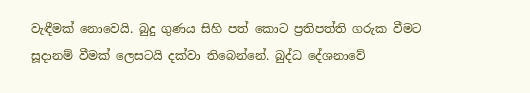වැඳීමක් නොවෙයි. බුදු ගුණය සිහි පත් කොට ප්‍රතිපත්ති ගරුක වීමට සූදානම් වීමක් ලෙසටයි දක්වා තිබෙන්නේ. බුද්ධ දේශනාවේ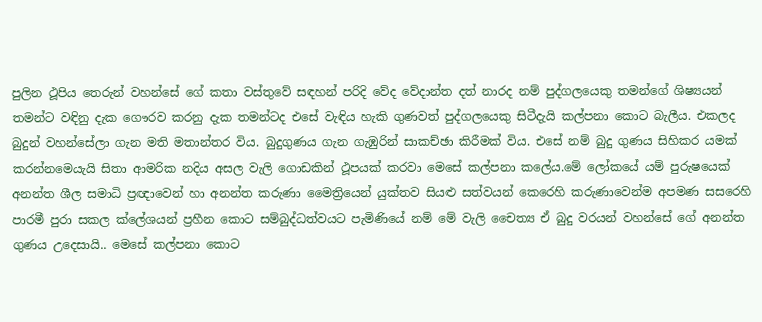පුලින ථූපිය තෙරුන් වහන්සේ ගේ කතා වස්තුවේ සඳහන් පරිදි වේද වේදාන්ත දත් නාරද නම් පුද්ගලයෙකු තමන්ගේ ශිෂ්‍යයන් තමන්ට වඳිනු දැක ගෞරව කරනු දැක තමන්ටද එසේ වැඳිය හැකි ගුණවත් පුද්ගලයෙකු සිටීදැයි කල්පනා කොට බැලීය. එකලද බුදුන් වහන්සේලා ගැන මති මතාන්තර විය. බුදුගුණය ගැන ගැඹුරින් සාකච්ඡා කිරීමක් විය. එසේ නම් බුදු ගුණය සිහිකර යමක් කරන්නමෙයැයි සිතා ආමරික නදිය අසල වැලි ගොඩකින් ථූපයක් කරවා මෙසේ කල්පනා කලේය.මේ ලෝකයේ යම් පුරුෂයෙක් අනන්ත ශීල සමාධි ප්‍රඥාවෙන් හා අනන්ත කරුණා මෛත්‍රියෙන් යුක්තව සියළු සත්වයන් කෙරෙහි කරුණාවෙන්ම අපමණ සසරෙහි පාරමී පුරා සකල ක්ලේශයන් ප්‍රහීන කොට සම්බුද්ධත්වයට පැමිණියේ නම් මේ වැලි චෛත්‍ය ඒ බුදු වරයන් වහන්සේ ගේ අනන්ත ගුණය උදෙසායි.. මෙසේ කල්පනා කොට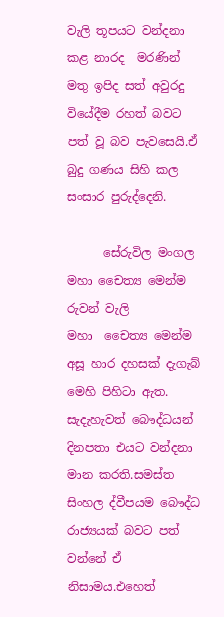වැලි තූපයට වන්දනා කළ නාරද  මරණින් මතු ඉපිද සත් අවුරදු වියේදීම රහත් බවට පත් වූ බව පැවසෙයි.ඒ බුදු ගණය සිහි කල සංසාර පුරුද්දෙනි.

      සේරුවිල මංගල මහා චෛත්‍ය මෙන්ම රුවන් වැලි මහා  ‍චෛත්‍ය මෙන්ම අසූ හාර දහසක් දැගැබ් මෙහි පිහිටා ඇත. සැදැහැවත් බෞද්ධයන් දිනපතා එයට වන්දනා මාන කරති.සමස්ත සිංහල ද්වීපයම බෞද්ධ රාජ්‍යයක් බවට පත් වන්නේ ඒ නිසාමය.එහෙත්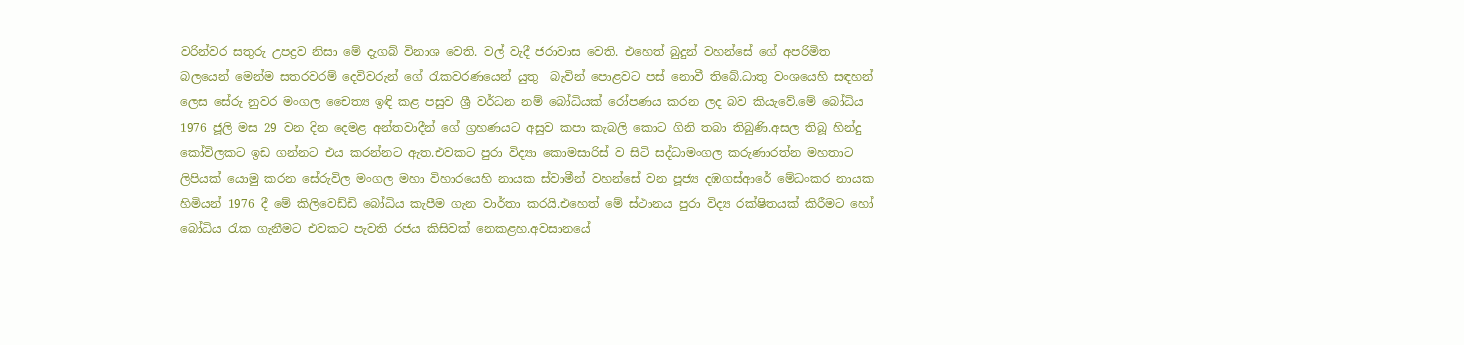වරින්වර සතුරු උපද්‍රව නිසා මේ දැගබ් විනාශ වෙති. වල් වැදී ජරාවාස වෙති. එහෙත් බුදුන් වහන්සේ ගේ අපරිමිත බලයෙන් මෙන්ම සතරවරම් දෙවිවරුන් ගේ රැකවරණයෙන් යුතු  බැවින් පොළවට පස් නොවී තිබේ.ධාතු වංශයෙහි සඳහන් ලෙස සේරු නුවර මංගල චෛත්‍ය ඉඳි කළ පසුව ශ්‍රී වර්ධන නම් බෝධියක් රෝපණය කරන ලද බව කියැවේ.මේ බෝධිය 1976 ජූලි මස 29 වන දින දෙමළ අන්තවාදීන් ගේ ග්‍රහණයට අසුව කපා කැබලි කොට ගිනි තබා තිබුණි.අසල තිබූ හින්දු කෝවිලකට ඉඩ ගන්නට එය කරන්නට ඇත.එවකට පුරා විද්‍යා කොමසාරිස් ව සිටි සද්ධාමංගල කරුණාරත්න මහතාට ලිපියක් යොමු කරන සේරුවිල මංගල මහා විහාරයෙහි නායක ස්වාමීන් වහන්සේ වන පූජ්‍ය දඹගස්ආරේ මේධංකර නායක හිමියන් 1976 දී මේ කිලිවෙඩ්ඩි බෝධිය කැපීම ගැන වාර්තා කරයි.එහෙත් මේ ස්ථානය පුරා විද්‍ය රක්ෂිතයක් කිරීමට හෝ බෝධිය රැක ගැනීමට එවකට පැවති රජය කිසිවක් නෙකළහ.අවසානයේ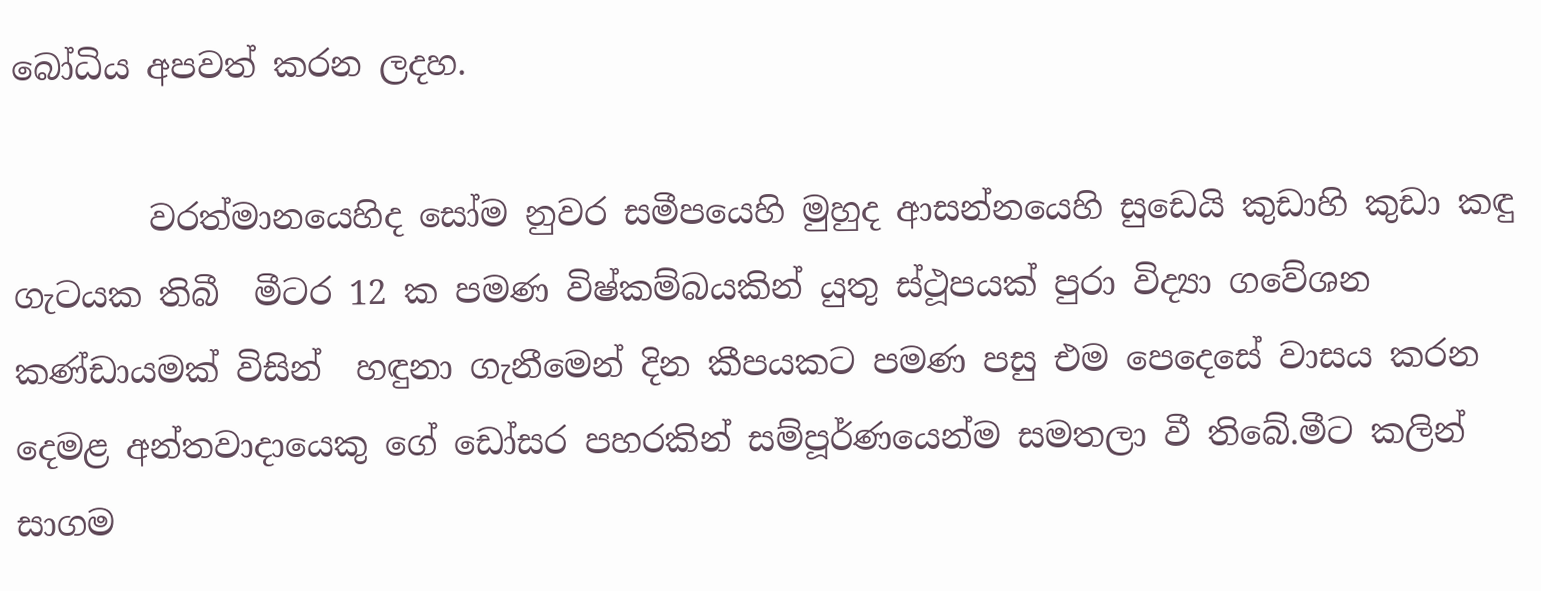බෝධිය අපවත් කරන ලදහ.

        වරත්මානයෙහිද සෝම නුවර සමීපයෙහි මුහුද ආසන්නයෙහි සුඩෙයි කුඩාහි කුඩා කඳු ගැටයක තිබී  මීටර 12 ක පමණ විෂ්කම්බයකින් යුතු ස්ථූපයක් පුරා විද්‍යා ගවේශන කණ්ඩායමක් විසින්  හඳුනා ගැනීමෙන් දින කීපයකට පමණ පසු එම පෙදෙසේ වාසය කරන දෙමළ අන්තවාදායෙකු ගේ ඩෝසර පහරකින් සම්පූර්ණයෙන්ම සමතලා වී තිබේ.මීට කලින් සාගම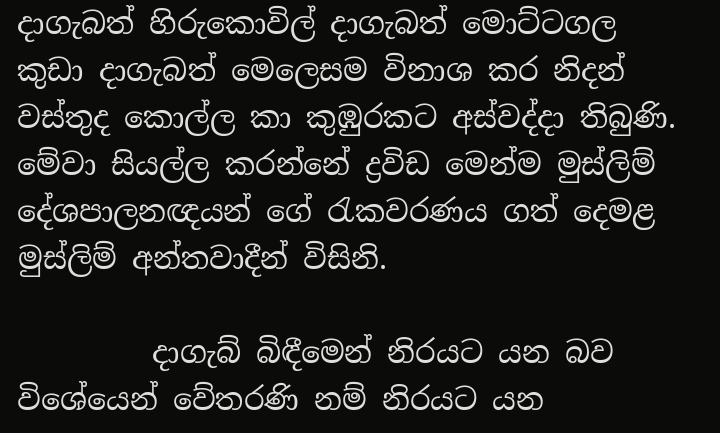දාගැබත් හිරුකොවිල් දාගැබත් මොට්ටගල කුඩා දාගැබත් මෙලෙසම විනාශ කර නිදන් වස්තුද කොල්ල කා කුඹුරකට අස්වද්දා තිබුණි. මේවා සියල්ල කරන්නේ ද්‍රවිඩ මෙන්ම මුස්ලිම් දේශපාලනඥයන් ගේ රැකවරණය ගත් දෙමළ මුස්ලිම් අන්තවාදීන් විසිනි.

         දාගැබ් බිඳීමෙන් නිරයට යන බව විශේයෙන් වේතරණි නම් නිරයට යන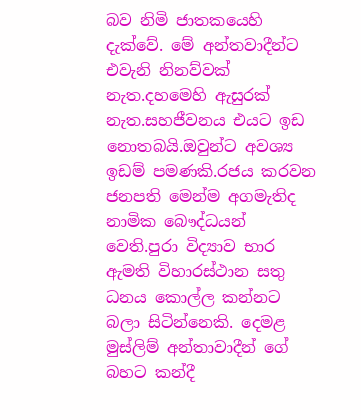බව නිමි ජාතකයෙහි දැක්වේ. මේ අන්තවාදීන්ට එවැනි නිනව්වක් නැත.දහමෙහි ඇසුරක් නැත.සහජීවනය එයට ඉඩ නොතබයි.ඔවුන්ට අවශ්‍ය ඉඩම් පමණකි.රජය කරවන ජනපති මෙන්ම අගමැතිද නාමික බෞද්ධයන් වෙති.පුරා විද්‍යාව භාර ඇමති විහාරස්ථාන සතු ධනය කොල්ල කන්නට බලා සිටින්නෙකි. දෙමළ මුස්ලිම් අන්තාවාදීන් ගේ බහට කන්දී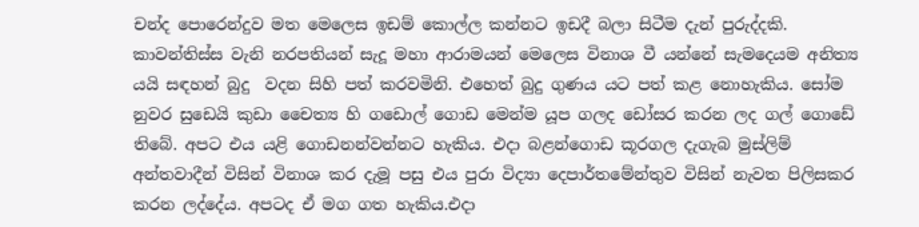චන්ද පොරෙන්දුව මත මෙලෙස ඉඩම් කොල්ල කන්නට ඉඩදී බලා සිටීම දැන් පුරුද්දකි. කාවන්තිස්ස වැනි නරපතියන් සැදූ මහා ආරාමයන් මෙලෙස විනාශ වී යන්නේ සැමදෙයම අනිත්‍ය යයි සඳහන් බුදු  වදන සිහි පත් කරවමිනි. එහෙත් බුදු ගුණය යට පත් කළ නොහැකිය. සෝම නුවර සුඩෙයි කුඩා චෛත්‍ය හි ගඩොල් ගොඩ මෙන්ම යූප ගලද ඩෝසර කරන ලද ගල් ගොඩේ තිබේ. අපට එය යළි ගොඩනන්වන්නට හැකිය. එදා බළන්ගොඩ කූරගල දැගැබ මුස්ලිම් අන්තවාදීන් විසින් විනාශ කර දැමූ පසු එය පුරා විද්‍යා දෙපාර්තමේන්තුව විසින් නැවත පිලිසකර කරන ලද්දේය. අපටද ඒ මග ගත හැකිය.එදා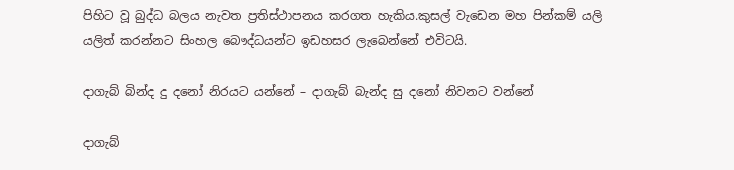පිහිට වූ බුද්ධ බලය නැවත ප්‍රතිස්ථාපනය කරගත හැකිය.කුසල් වැඩෙන මහ පින්කම් යලි යලිත් කරන්නට සිංහල බෞද්ධයන්ට ඉඩහසර ලැබෙන්නේ එවිටයි.

දාගැබ් බින්ද දු දනෝ නිරයට යන්නේ – දාගැබ් බැන්ද සු දනෝ නිවනට වන්නේ

දාගැබ්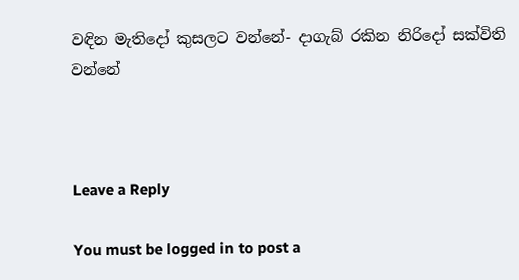වඳින මැතිදෝ කුසලට වන්නේ- දාගැබ් රකින නිරිදෝ සක්විති වන්නේ



Leave a Reply

You must be logged in to post a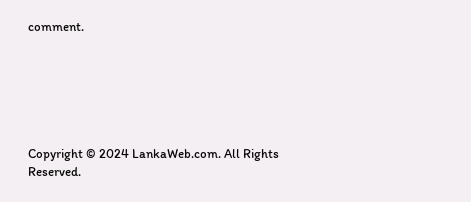comment.






Copyright © 2024 LankaWeb.com. All Rights Reserved.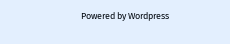Powered by Wordpress